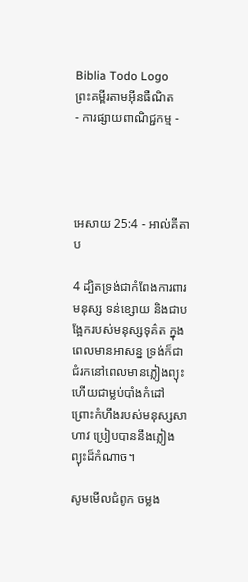Biblia Todo Logo
ព្រះគម្ពីរតាមអ៊ីនធឺណិត
- ការផ្សាយពាណិជ្ជកម្ម -




អេសាយ 25:4 - អាល់គីតាប

4 ដ្បិតទ្រង់ជាកំពែងការពារមនុស្ស ទន់ខ្សោយ និងជាបង្អែករបស់មនុស្សទុគ៌ត ក្នុងពេលមានអាសន្ន ទ្រង់ក៏ជាជំរកនៅពេលមានភ្លៀងព្យុះ ហើយជាម្លប់បាំងកំដៅ ព្រោះកំហឹងរបស់មនុស្សសាហាវ ប្រៀបបាននឹងភ្លៀងព្យុះដ៏កំណាច។

សូមមើលជំពូក ចម្លង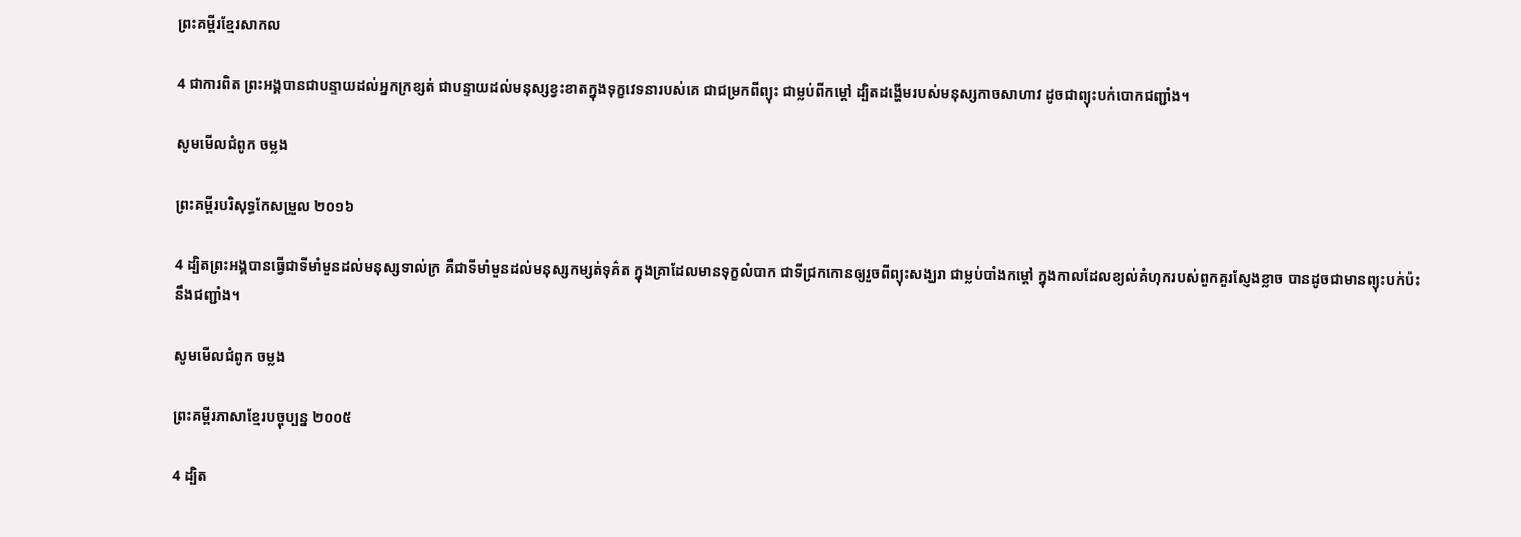ព្រះគម្ពីរខ្មែរសាកល

4 ជាការពិត ព្រះអង្គបានជាបន្ទាយដល់អ្នកក្រខ្សត់ ជាបន្ទាយដល់មនុស្សខ្វះខាតក្នុងទុក្ខវេទនារបស់គេ ជាជម្រកពីព្យុះ ជាម្លប់ពីកម្ដៅ ដ្បិតដង្ហើមរបស់មនុស្សកាចសាហាវ ដូចជាព្យុះបក់បោកជញ្ជាំង។

សូមមើលជំពូក ចម្លង

ព្រះគម្ពីរបរិសុទ្ធកែសម្រួល ២០១៦

4 ដ្បិតព្រះ‌អង្គបានធ្វើជាទីមាំ‌មួនដល់មនុស្សទាល់ក្រ គឺជាទីមាំមួនដល់មនុស្សកម្សត់ទុគ៌ត ក្នុងគ្រាដែលមានទុក្ខលំបាក ជាទីជ្រកកោនឲ្យរួចពីព្យុះសង្ឃរា ជាម្លប់បាំងកម្ដៅ ក្នុងកាលដែលខ្យល់គំហុករបស់ពួកគួរស្ញែង‌ខ្លាច បានដូចជាមានព្យុះបក់ប៉ះនឹងជញ្ជាំង។

សូមមើលជំពូក ចម្លង

ព្រះគម្ពីរភាសាខ្មែរបច្ចុប្បន្ន ២០០៥

4 ដ្បិត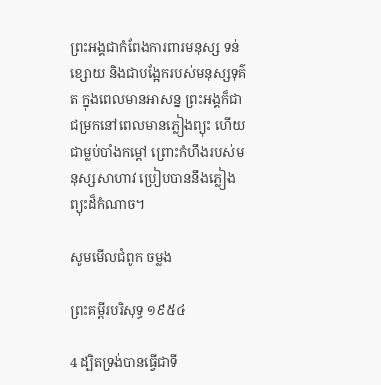ព្រះអង្គជាកំពែងការពារមនុស្ស ទន់ខ្សោយ និងជាបង្អែករបស់មនុស្សទុគ៌ត ក្នុងពេលមានអាសន្ន ព្រះអង្គក៏ជាជម្រកនៅពេលមានភ្លៀងព្យុះ ហើយជាម្លប់បាំងកម្ដៅ ព្រោះកំហឹងរបស់មនុស្សសាហាវ ប្រៀបបាននឹងភ្លៀងព្យុះដ៏កំណាច។

សូមមើលជំពូក ចម្លង

ព្រះគម្ពីរបរិសុទ្ធ ១៩៥៤

4 ដ្បិតទ្រង់បានធ្វើជាទី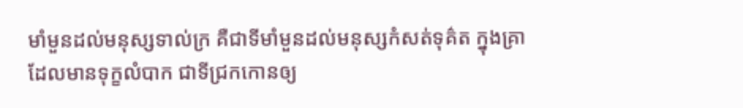មាំ‌មួនដល់មនុស្សទាល់‌ក្រ គឺជាទីមាំ‌មួនដល់មនុស្សកំសត់ទុគ៌ត ក្នុងគ្រាដែលមានទុក្ខលំបាក ជាទីជ្រកកោនឲ្យ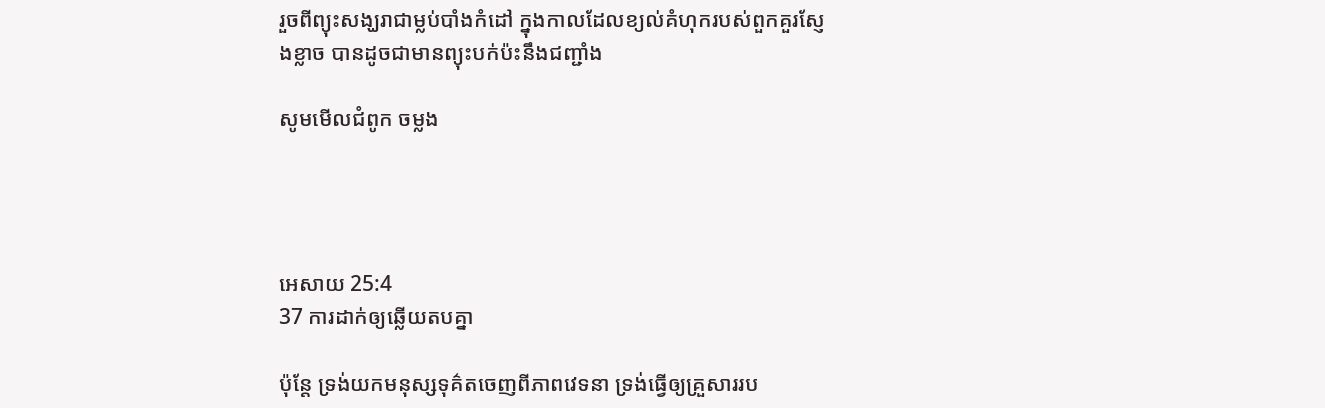រួចពីព្យុះសង្ឃរាជាម្លប់បាំងកំដៅ ក្នុងកាលដែលខ្យល់គំហុករបស់ពួកគួរស្ញែង‌ខ្លាច បានដូចជាមានព្យុះបក់ប៉ះនឹងជញ្ជាំង

សូមមើលជំពូក ចម្លង




អេសាយ 25:4
37 ការដាក់ឲ្យឆ្លើយតបគ្នា

ប៉ុន្តែ ទ្រង់យកមនុស្សទុគ៌តចេញពីភាពវេទនា ទ្រង់ធ្វើឲ្យគ្រួសាររប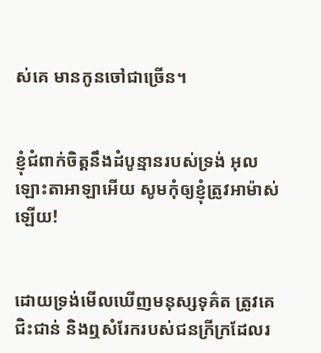ស់គេ មានកូនចៅជាច្រើន។


ខ្ញុំជំពាក់ចិត្តនឹងដំបូន្មានរបស់ទ្រង់ អុលឡោះ‌តាអាឡាអើយ សូមកុំឲ្យខ្ញុំត្រូវអាម៉ាស់ឡើយ!


ដោយទ្រង់មើលឃើញមនុស្សទុគ៌ត ត្រូវគេជិះ‌ជាន់ និងឮសំរែករបស់ជនក្រីក្រដែលរ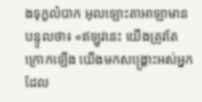ងទុក្ខលំបាក អុលឡោះ‌តាអាឡាមានបន្ទូលថា៖ «ឥឡូវនេះ យើងត្រូវតែក្រោកឡើង យើងមកសង្គ្រោះអស់អ្នកដែល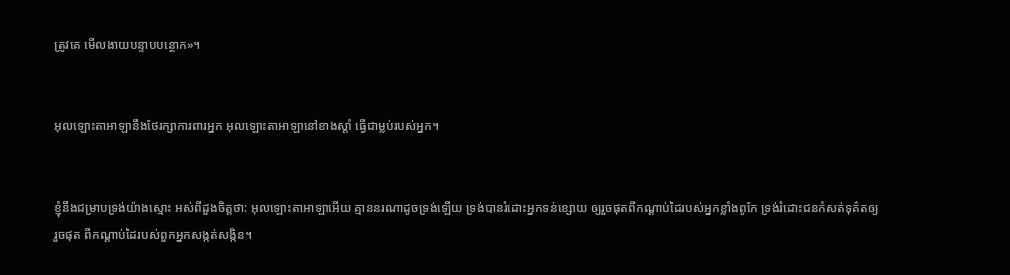ត្រូវគេ មើល‌ងាយបន្ទាបបន្ថោក»។


អុលឡោះ‌តាអាឡានឹងថែ‌រក្សាការពារអ្នក អុលឡោះ‌តាអាឡានៅខាងស្តាំ ធ្វើជាម្លប់របស់អ្នក។


ខ្ញុំនឹងជម្រាបទ្រង់យ៉ាងស្មោះ អស់ពីដួងចិត្តថា: អុលឡោះ‌តាអាឡាអើយ គ្មាននរណាដូចទ្រង់ឡើយ ទ្រង់បានរំដោះអ្នកទន់ខ្សោយ ឲ្យរួចផុតពីកណ្ដាប់ដៃរបស់អ្នកខ្លាំងពូកែ ទ្រង់រំដោះជនកំសត់ទុគ៌តឲ្យរួចផុត ពីកណ្ដាប់ដៃរបស់ពួកអ្នកសង្កត់‌សង្កិន។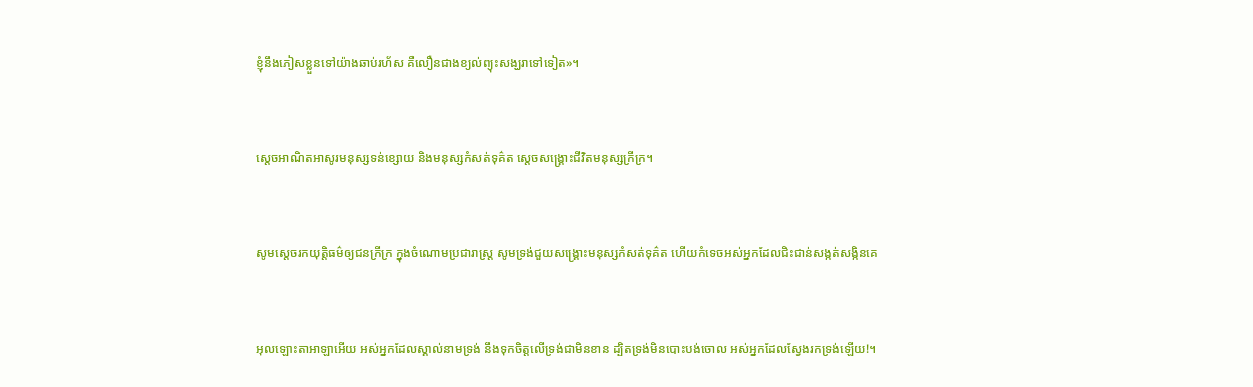ខ្ញុំនឹងភៀសខ្លួនទៅយ៉ាងឆាប់រហ័ស គឺលឿនជាងខ្យល់ព្យុះសង្ឃរាទៅទៀត»។


ស្តេចអាណិតអាសូរមនុស្សទន់ខ្សោយ និងមនុស្សកំសត់ទុគ៌ត ស្តេចសង្គ្រោះជីវិតមនុស្សក្រីក្រ។


សូមស្តេចរកយុត្តិធម៌ឲ្យជនក្រីក្រ ក្នុងចំណោមប្រជា‌រាស្ត្រ សូមទ្រង់ជួយសង្គ្រោះមនុស្សកំសត់ទុគ៌ត ហើយកំទេចអស់អ្នកដែលជិះ‌ជាន់សង្កត់‌សង្កិនគេ


អុលឡោះ‌តាអាឡាអើយ អស់អ្នកដែលស្គាល់នាមទ្រង់ នឹងទុកចិត្តលើទ្រង់ជាមិនខាន ដ្បិតទ្រង់មិនបោះបង់ចោល អស់អ្នកដែលស្វែងរកទ្រង់ឡើយ!។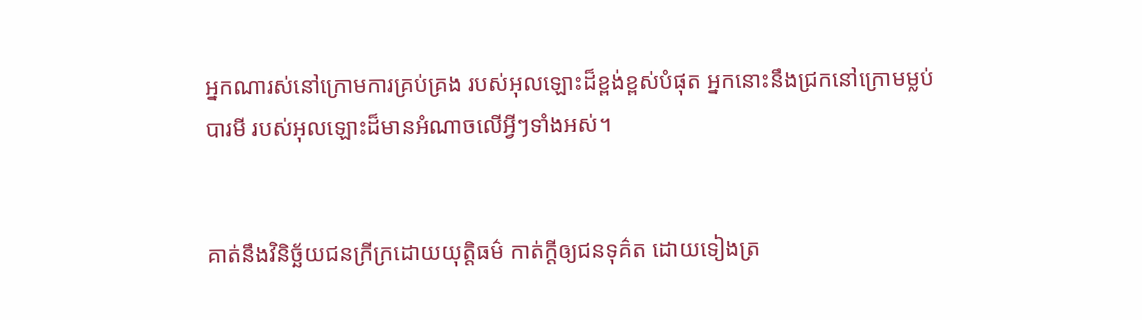អ្នកណារស់នៅក្រោមការគ្រប់‌គ្រង របស់អុលឡោះដ៏ខ្ពង់‌ខ្ពស់បំផុត អ្នកនោះនឹងជ្រកនៅក្រោមម្លប់បារមី របស់អុលឡោះដ៏មានអំណាចលើអ្វីៗទាំងអស់។


គាត់នឹងវិនិច្ឆ័យជនក្រីក្រដោយយុត្តិធម៌ កាត់ក្ដីឲ្យជនទុគ៌ត ដោយទៀងត្រ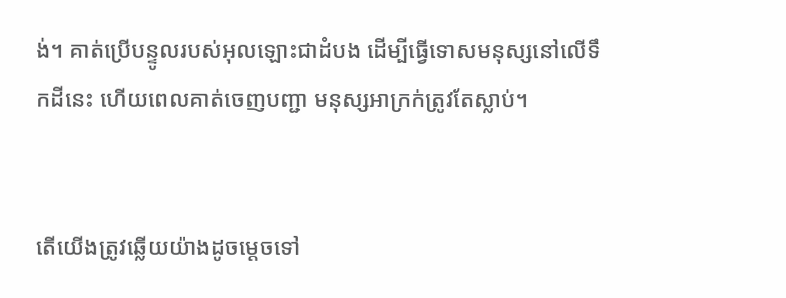ង់។ គាត់ប្រើបន្ទូលរបស់អុលឡោះជាដំបង ដើម្បីធ្វើទោសមនុស្សនៅលើទឹកដីនេះ ហើយពេលគាត់ចេញបញ្ជា មនុស្សអាក្រក់ត្រូវតែស្លាប់។


តើយើងត្រូវឆ្លើយយ៉ាងដូចម្ដេចទៅ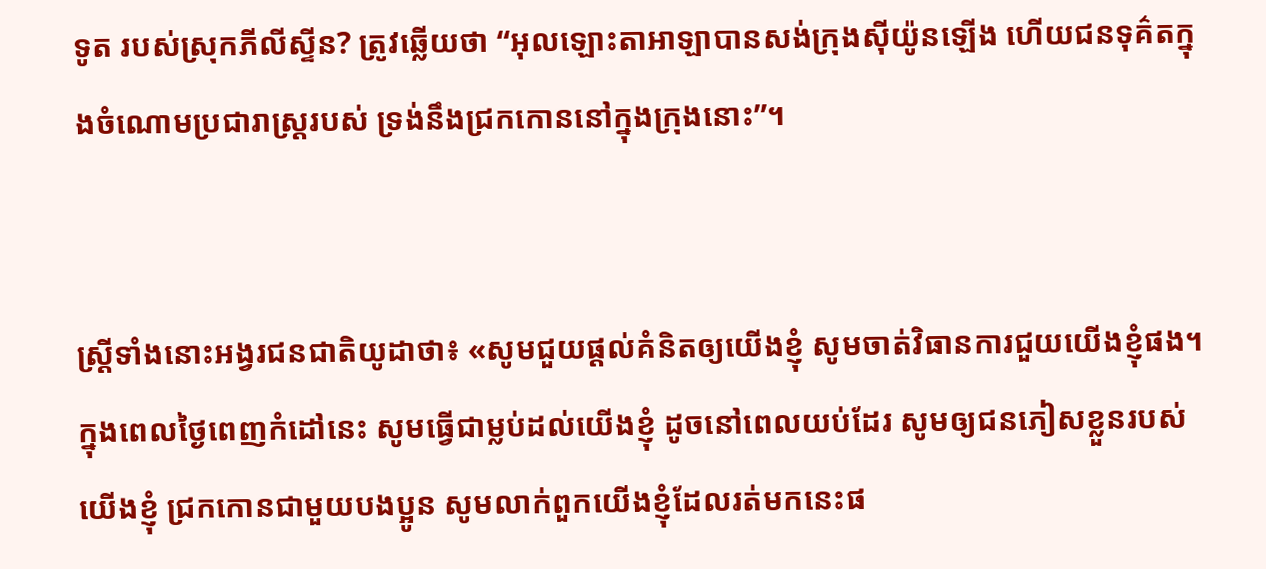ទូត របស់ស្រុកភីលី‌ស្ទីន? ត្រូវឆ្លើយថា “អុលឡោះ‌តាអាឡាបានសង់ក្រុងស៊ីយ៉ូនឡើង ហើយជនទុគ៌តក្នុងចំណោមប្រជា‌រាស្ដ្ររបស់ ទ្រង់នឹងជ្រកកោននៅក្នុងក្រុងនោះ”។


ស្ត្រីទាំងនោះអង្វរជន‌ជាតិយូដាថា៖ «សូមជួយផ្ដល់គំនិតឲ្យយើងខ្ញុំ សូមចាត់វិធាន‌ការជួយយើងខ្ញុំផង។ ក្នុងពេលថ្ងៃពេញកំដៅនេះ សូមធ្វើជាម្លប់ដល់យើងខ្ញុំ ដូចនៅពេលយប់ដែរ សូមឲ្យជនភៀសខ្លួនរបស់យើងខ្ញុំ ជ្រកកោនជាមួយបងប្អូន សូមលាក់ពួកយើងខ្ញុំដែលរត់មកនេះផ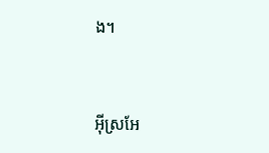ង។


អ៊ីស្រ‌អែ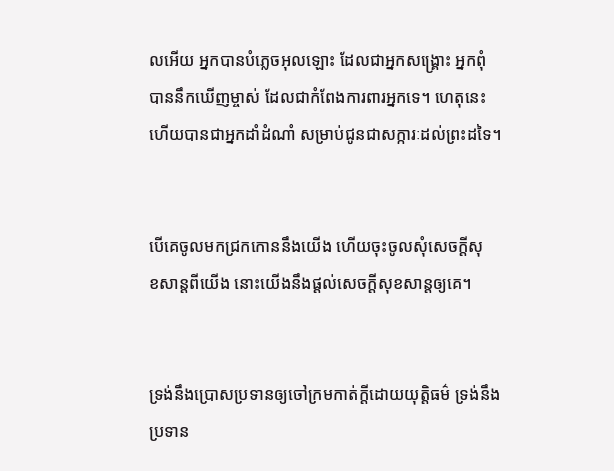លអើយ អ្នកបានបំភ្លេចអុលឡោះ ដែលជាអ្នក‌សង្គ្រោះ អ្នកពុំបាននឹកឃើញម្ចាស់ ដែលជាកំពែងការពារអ្នកទេ។ ហេតុនេះហើយបានជាអ្នកដាំដំណាំ សម្រាប់ជូនជាសក្ការៈដល់ព្រះដទៃ។


បើគេចូលមកជ្រកកោននឹងយើង ហើយចុះចូលសុំសេចក្ដីសុខ‌សាន្តពីយើង នោះយើងនឹងផ្ដល់សេចក្ដីសុខ‌សាន្តឲ្យគេ។


ទ្រង់នឹងប្រោសប្រទានឲ្យចៅ‌ក្រមកាត់ក្តីដោយយុត្តិធម៌ ទ្រង់នឹងប្រទាន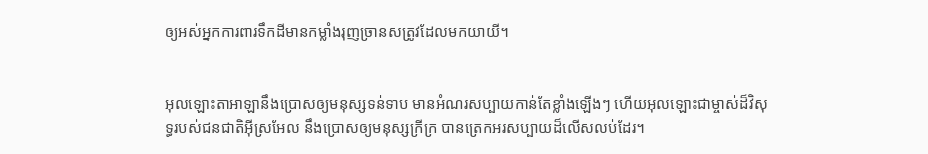ឲ្យអស់អ្នកការពារទឹកដីមានកម្លាំងរុញច្រានសត្រូវដែលមកយាយី។


អុលឡោះ‌តាអាឡានឹងប្រោសឲ្យមនុស្សទន់‌ទាប មានអំណរសប្បាយកាន់តែខ្លាំងឡើងៗ ហើយអុលឡោះជាម្ចាស់ដ៏‌វិសុទ្ធរបស់ជន‌ជាតិអ៊ីស្រ‌អែល នឹងប្រោសឲ្យមនុស្សក្រីក្រ បានត្រេកអរសប្បាយដ៏លើស‌លប់ដែរ។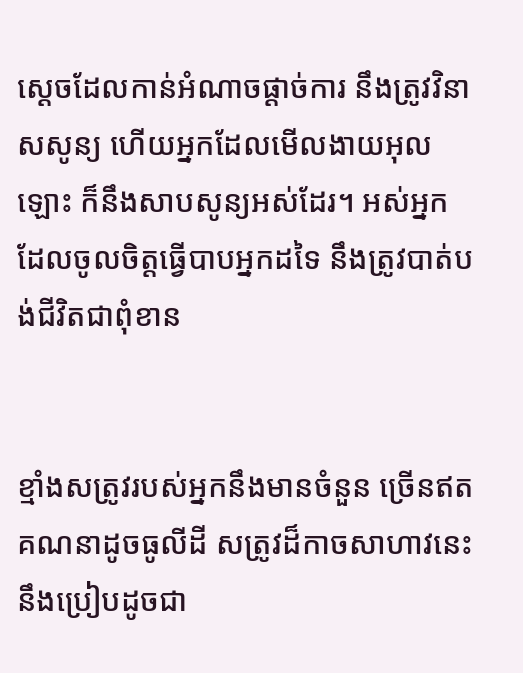ស្ដេចដែលកាន់អំណាចផ្ដាច់ការ នឹងត្រូវវិនាសសូន្យ ហើយអ្នកដែលមើល‌ងាយអុលឡោះ ក៏នឹងសាប‌សូន្យអស់ដែរ។ អស់អ្នកដែលចូលចិត្តធ្វើបាបអ្នកដទៃ នឹងត្រូវបាត់បង់ជីវិតជាពុំ‌ខាន


ខ្មាំងសត្រូវរបស់អ្នកនឹងមានចំនួន ច្រើនឥតគណនាដូចធូលីដី សត្រូវដ៏កាចសាហាវនេះនឹងប្រៀបដូចជា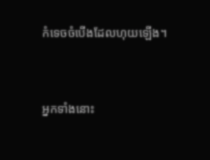កំទេចចំបើងដែលហុយឡើង។


អ្នកទាំងនោះ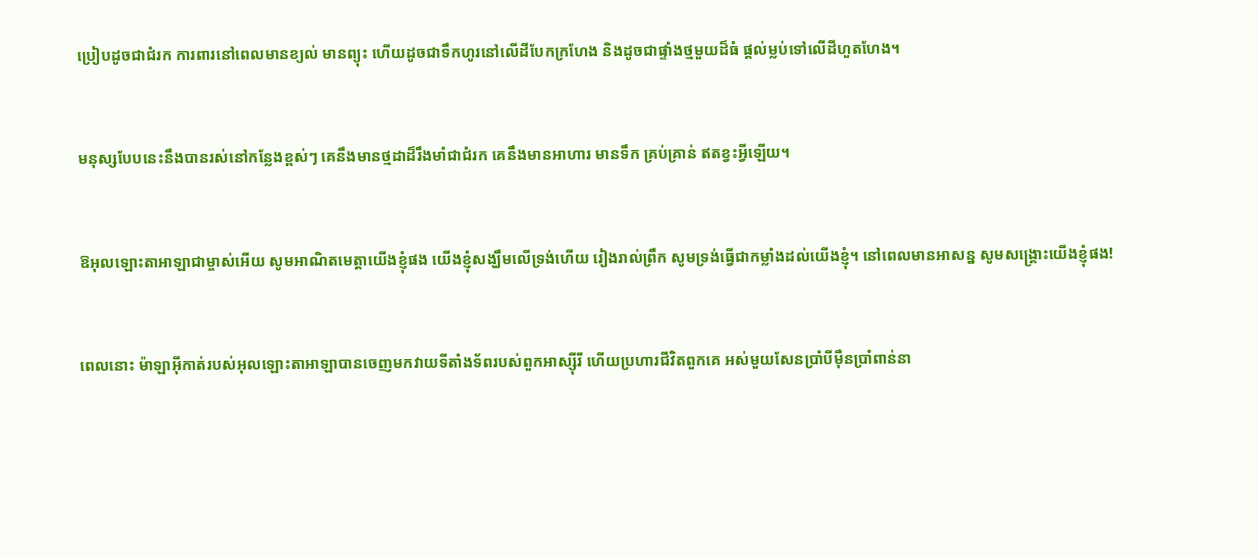ប្រៀបដូចជាជំរក ការពារនៅពេលមានខ្យល់ មានព្យុះ ហើយដូចជាទឹកហូរនៅលើដីបែកក្រហែង និងដូចជាផ្ទាំងថ្មមួយដ៏ធំ ផ្តល់ម្លប់ទៅលើដីហួត‌ហែង។


មនុស្សបែបនេះនឹងបានរស់នៅកន្លែងខ្ពស់ៗ គេនឹងមានថ្ម‌ដាដ៏រឹង‌មាំជាជំរក គេនឹងមានអាហារ មានទឹក គ្រប់គ្រាន់ ឥតខ្វះអ្វីឡើយ។


ឱអុលឡោះ‌តាអាឡាជាម្ចាស់អើយ សូមអាណិតមេត្តាយើងខ្ញុំផង យើងខ្ញុំសង្ឃឹមលើទ្រង់ហើយ រៀងរាល់ព្រឹក សូមទ្រង់ធ្វើជាកម្លាំងដល់យើងខ្ញុំ។ នៅពេលមានអាសន្ន សូមសង្គ្រោះយើងខ្ញុំផង!


ពេលនោះ ម៉ាឡា‌អ៊ីកាត់របស់អុលឡោះ‌តាអាឡាបានចេញមកវាយទីតាំងទ័ពរបស់ពួកអាស្ស៊ីរី ហើយប្រហារជីវិតពួកគេ អស់មួយសែនប្រាំបីម៉ឺនប្រាំពាន់នា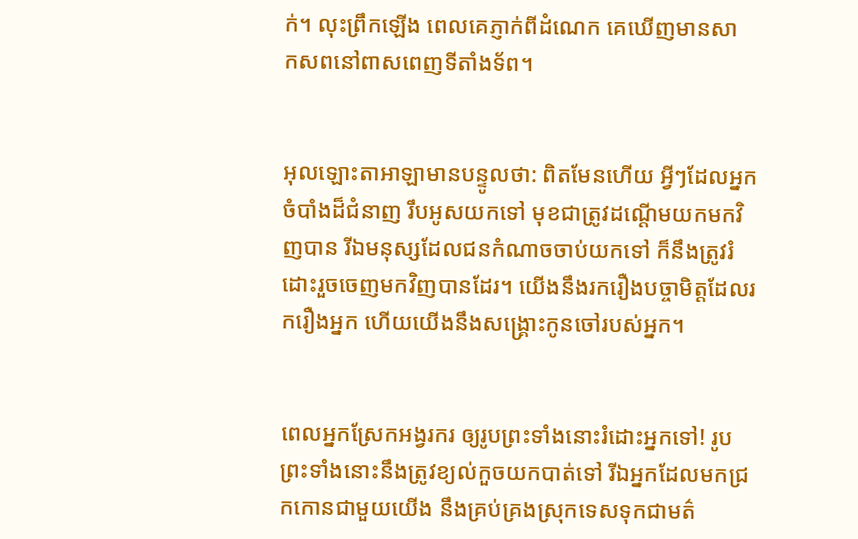ក់។ លុះព្រឹកឡើង ពេលគេភ្ញាក់ពីដំណេក គេឃើញមានសាក‌សពនៅពាស‌ពេញទីតាំងទ័ព។


អុលឡោះ‌តាអាឡាមានបន្ទូលថា: ពិតមែនហើយ អ្វីៗដែលអ្នកចំបាំងដ៏ជំនាញ រឹបអូសយកទៅ មុខជាត្រូវដណ្ដើមយកមកវិញបាន រីឯមនុស្សដែលជនកំណាចចាប់យកទៅ ក៏នឹងត្រូវរំដោះរួចចេញមកវិញបានដែរ។ យើងនឹងរករឿងបច្ចា‌មិត្តដែលរករឿងអ្នក ហើយយើងនឹងសង្គ្រោះកូនចៅរបស់អ្នក។


ពេលអ្នកស្រែកអង្វរករ ឲ្យរូបព្រះទាំងនោះរំដោះអ្នកទៅ! រូបព្រះទាំងនោះនឹងត្រូវខ្យល់កួចយកបាត់ទៅ រីឯអ្នកដែលមកជ្រកកោនជាមួយយើង នឹងគ្រប់‌គ្រងស្រុកទេសទុកជាមត៌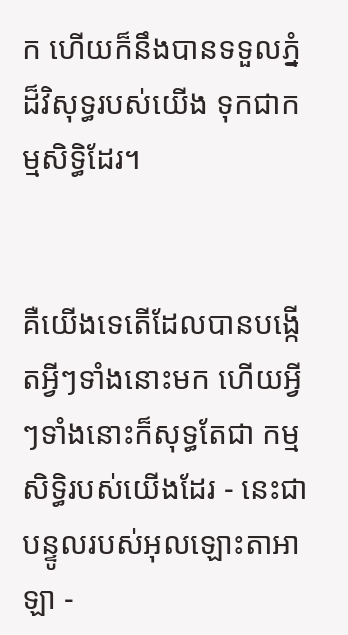ក ហើយក៏នឹងបានទទួលភ្នំដ៏‌វិសុទ្ធរបស់យើង ទុកជាកម្មសិទ្ធិដែរ។


គឺយើងទេតើដែលបានបង្កើតអ្វីៗទាំងនោះមក ហើយអ្វីៗទាំងនោះក៏សុទ្ធតែជា កម្មសិទ្ធិរបស់យើងដែរ - នេះជាបន្ទូលរបស់អុលឡោះ‌តាអាឡា -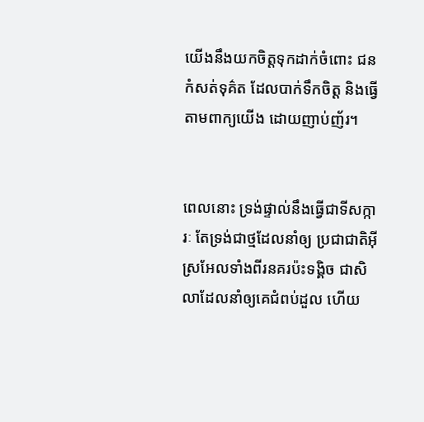យើងនឹងយកចិត្តទុកដាក់ចំពោះ ជនកំសត់ទុគ៌ត ដែលបាក់ទឹកចិត្ត និងធ្វើតាមពាក្យយើង ដោយញាប់‌ញ័រ។


ពេលនោះ ទ្រង់ផ្ទាល់នឹងធ្វើជាទី‌សក្ការៈ តែទ្រង់ជាថ្មដែលនាំឲ្យ ប្រជា‌ជាតិអ៊ីស្រ‌អែលទាំងពីរនគរប៉ះទង្គិច ជាសិលាដែលនាំឲ្យគេជំពប់ដួល ហើយ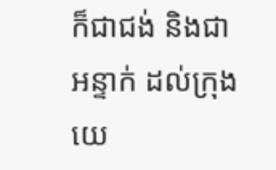ក៏ជាជង់ និងជាអន្ទាក់ ដល់ក្រុងយេ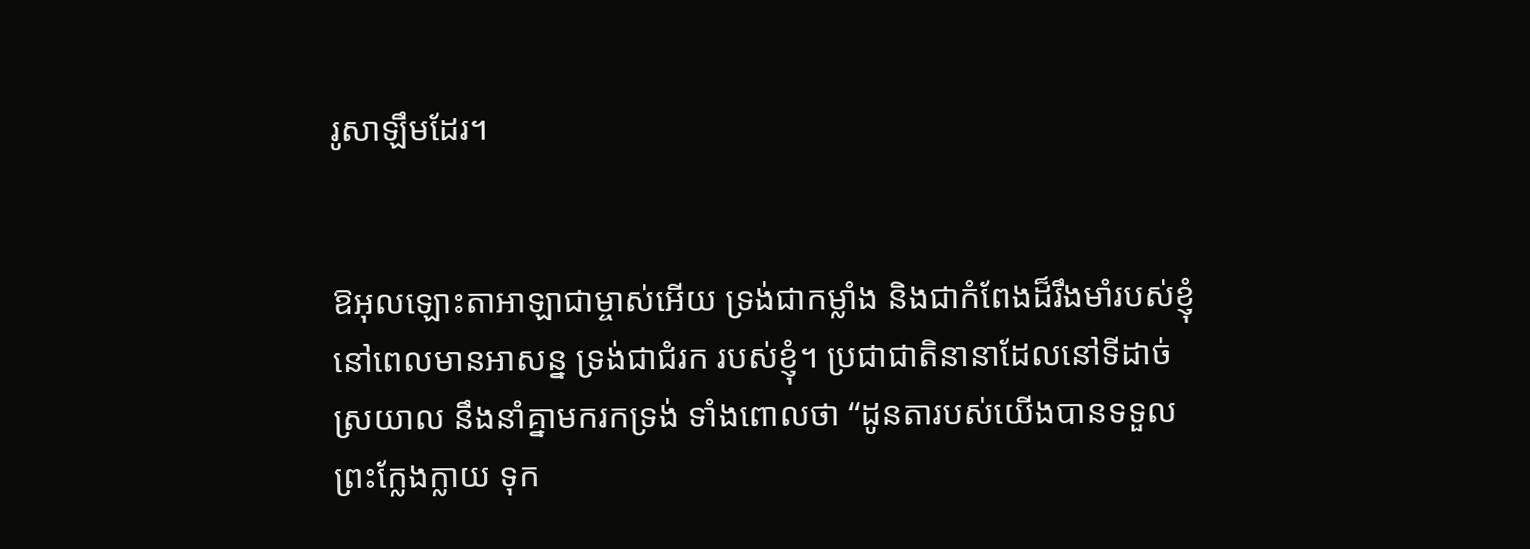រូ‌សាឡឹមដែរ។


ឱអុលឡោះ‌តាអាឡាជាម្ចាស់អើយ ទ្រង់ជាកម្លាំង និងជាកំពែងដ៏រឹង‌មាំរបស់ខ្ញុំ នៅពេលមានអាសន្ន ទ្រង់ជាជំរក របស់ខ្ញុំ។ ប្រជា‌ជាតិនានាដែលនៅទីដាច់ស្រយាល នឹងនាំគ្នាមករកទ្រង់ ទាំងពោលថា “ដូនតារបស់យើងបានទទួលព្រះក្លែង‌ក្លាយ ទុក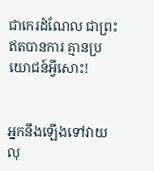ជាកេរដំណែល ជាព្រះឥតបានការ គ្មានប្រយោជន៍អ្វីសោះ!


អ្នកនឹងឡើងទៅវាយលុ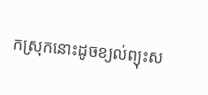កស្រុកនោះដូចខ្យល់ព្យុះស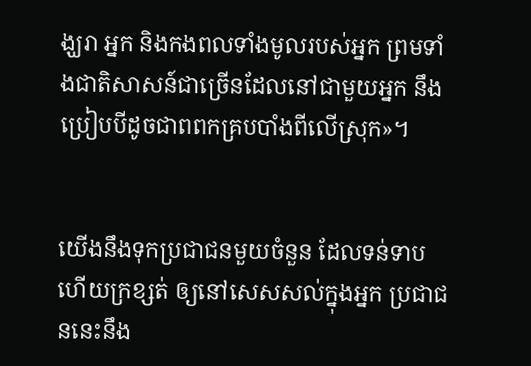ង្ឃរា អ្នក និងកង‌ពលទាំងមូលរបស់អ្នក ព្រមទាំងជាតិសាសន៍ជាច្រើនដែលនៅជាមួយអ្នក នឹងប្រៀបបីដូចជាពពកគ្របបាំងពីលើស្រុក»។


យើងនឹងទុកប្រជា‌ជនមួយចំនួន ដែលទន់‌ទាប ហើយក្រ‌ខ្សត់ ឲ្យនៅសេស‌សល់ក្នុងអ្នក ប្រជា‌ជននេះនឹង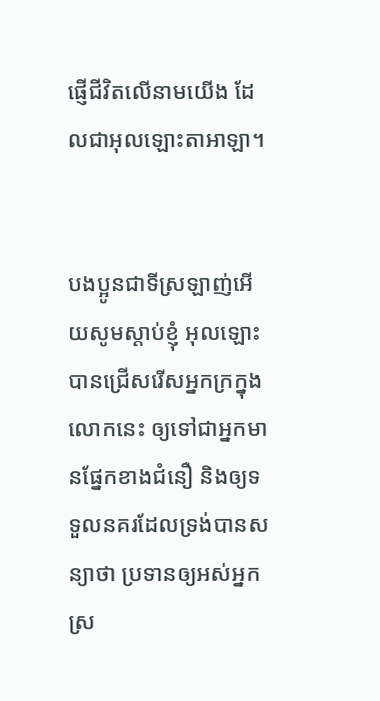ផ្ញើជីវិតលើនាមយើង ដែលជាអុលឡោះ‌តាអាឡា។


បងប្អូនជាទីស្រឡាញ់អើយសូមស្ដាប់ខ្ញុំ អុលឡោះបានជ្រើសរើសអ្នកក្រក្នុងលោកនេះ ឲ្យទៅជាអ្នកមានផ្នែកខាងជំនឿ និងឲ្យទទួលនគរដែលទ្រង់បានសន្យាថា ប្រទានឲ្យអស់អ្នកស្រ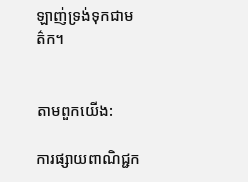ឡាញ់ទ្រង់ទុកជាមត៌ក។


តាមពួកយើង:

ការផ្សាយពាណិជ្ជក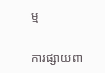ម្ម


ការផ្សាយពា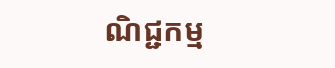ណិជ្ជកម្ម